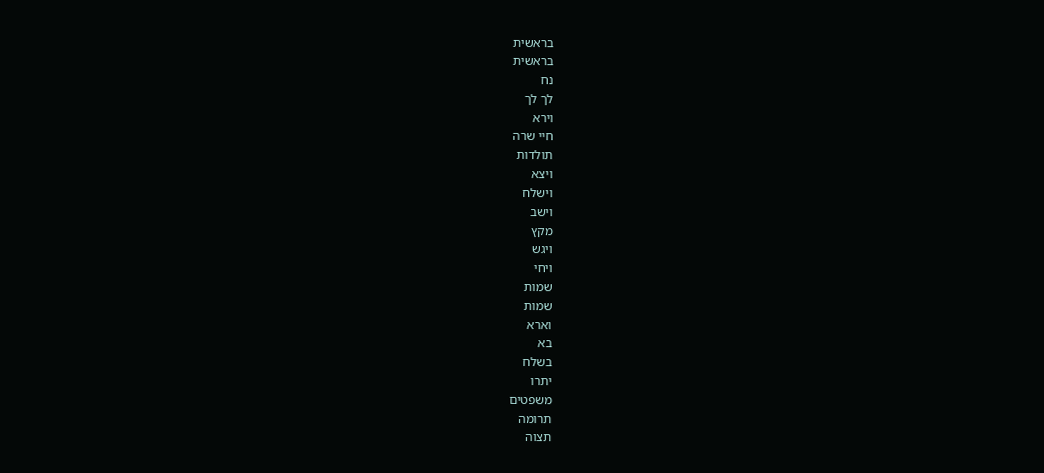בראשית
בראשית
נח
לך לך
וירא
חיי שרה
תולדות
ויצא
וישלח
וישב
מקץ
ויגש
ויחי
שמות
שמות
וארא
בא
בשלח
יתרו
משפטים
תרומה
תצוה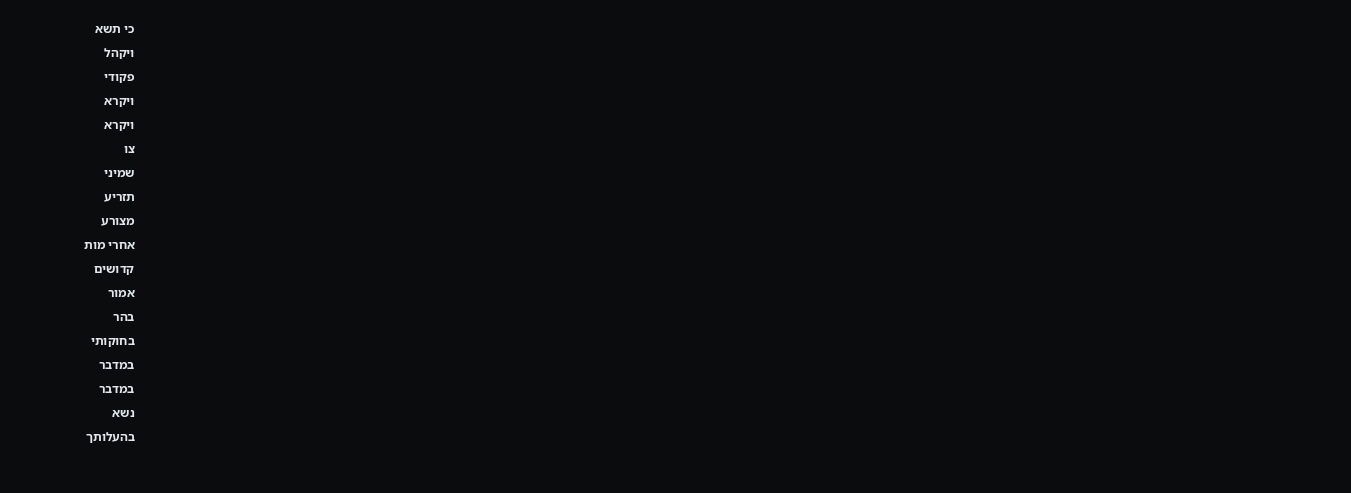כי תשא
ויקהל
פקודי
ויקרא
ויקרא
צו
שמיני
תזריע
מצורע
אחרי מות
קדושים
אמור
בהר
בחוקותי
במדבר
במדבר
נשא
בהעלותך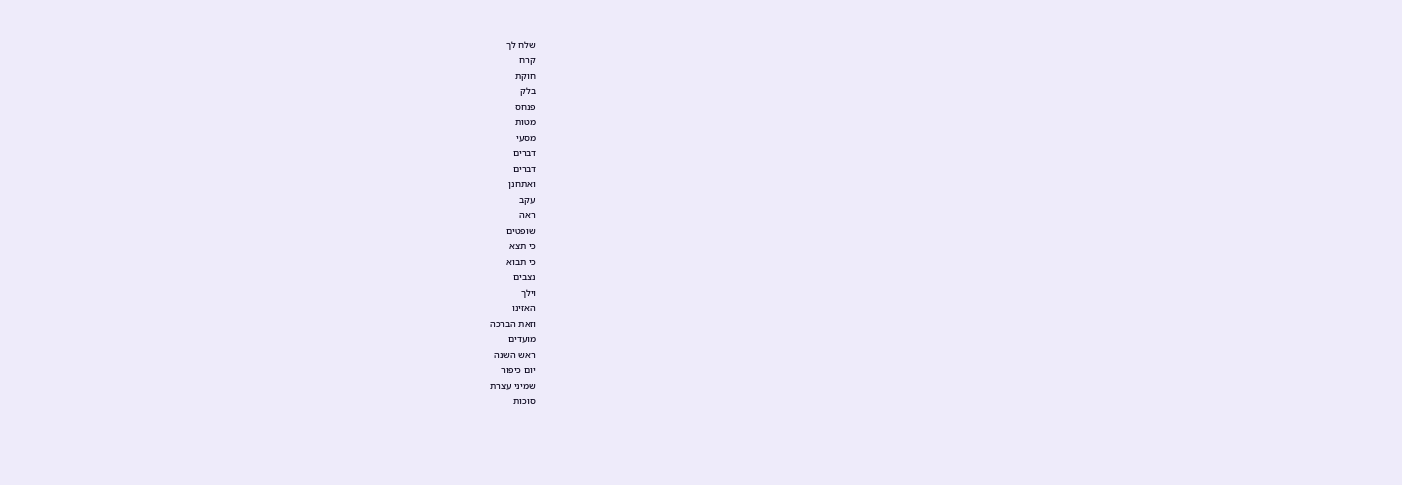שלח לך
קרח
חוקת
בלק
פנחס
מטות
מסעי
דברים
דברים
ואתחנן
עקב
ראה
שופטים
כי תצא
כי תבוא
נצבים
וילך
האזינו
וזאת הברכה
מועדים
ראש השנה
יום כיפור
שמיני עצרת
סוכות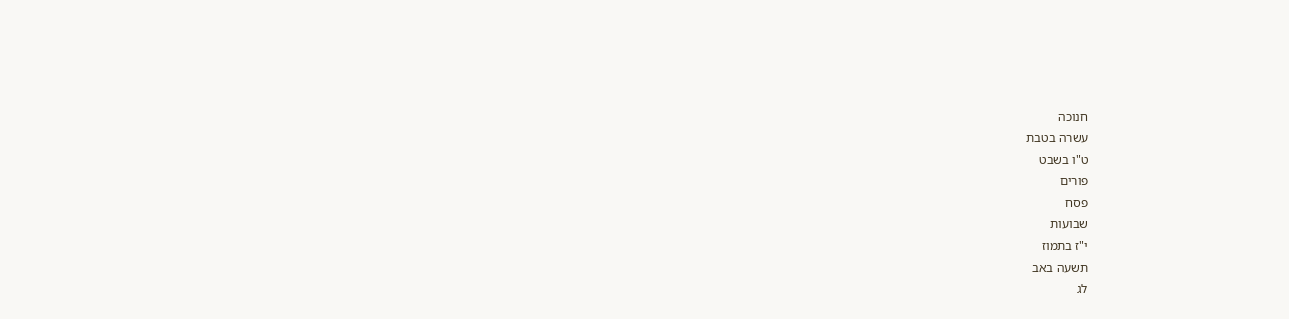חנוכה
עשרה בטבת
ט"ו בשבט
פורים
פסח
שבועות
י"ז בתמוז
תשעה באב
לג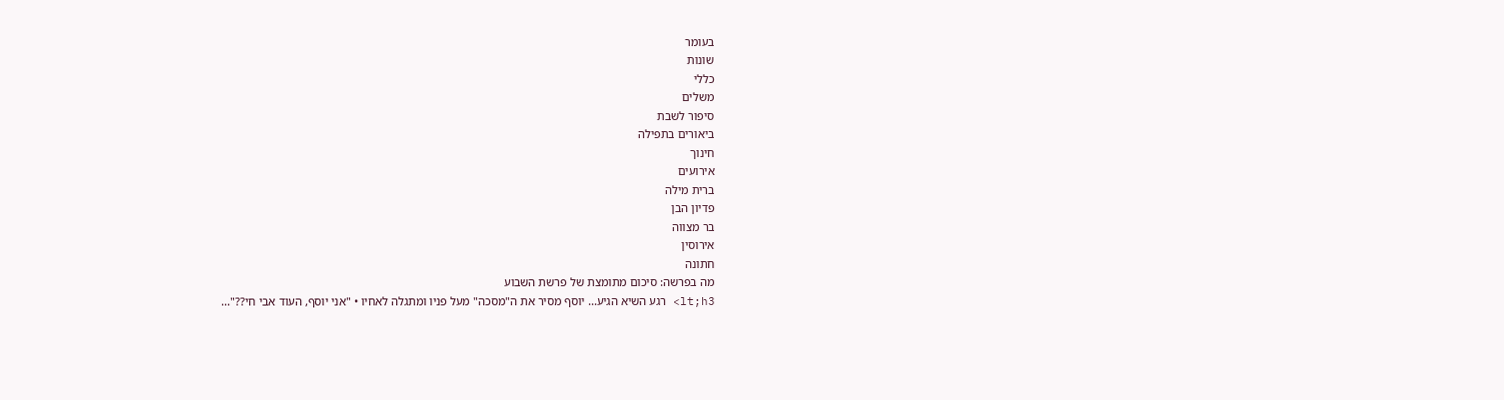בעומר
שונות
כללי
משלים
סיפור לשבת
ביאורים בתפילה
חינוך
אירועים
ברית מילה
פדיון הבן
בר מצווה
אירוסין
חתונה
מה בפרשה: סיכום מתומצת של פרשת השבוע
lt;h3> רגע השיא הגיע... יוסף מסיר את ה"מסכה" מעל פניו ומתגלה לאחיו • "אני יוסף, העוד אבי חי??"...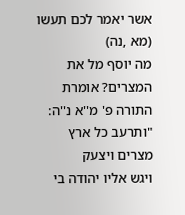אשר יאמר לכם תעשו (מא ,נה)
מה יוסף מל את המצרים? אומרת התורה פ' מ''א נ''ה: "ותרעב כל ארץ מצרים ויצעק
ויגש אליו יהודה בי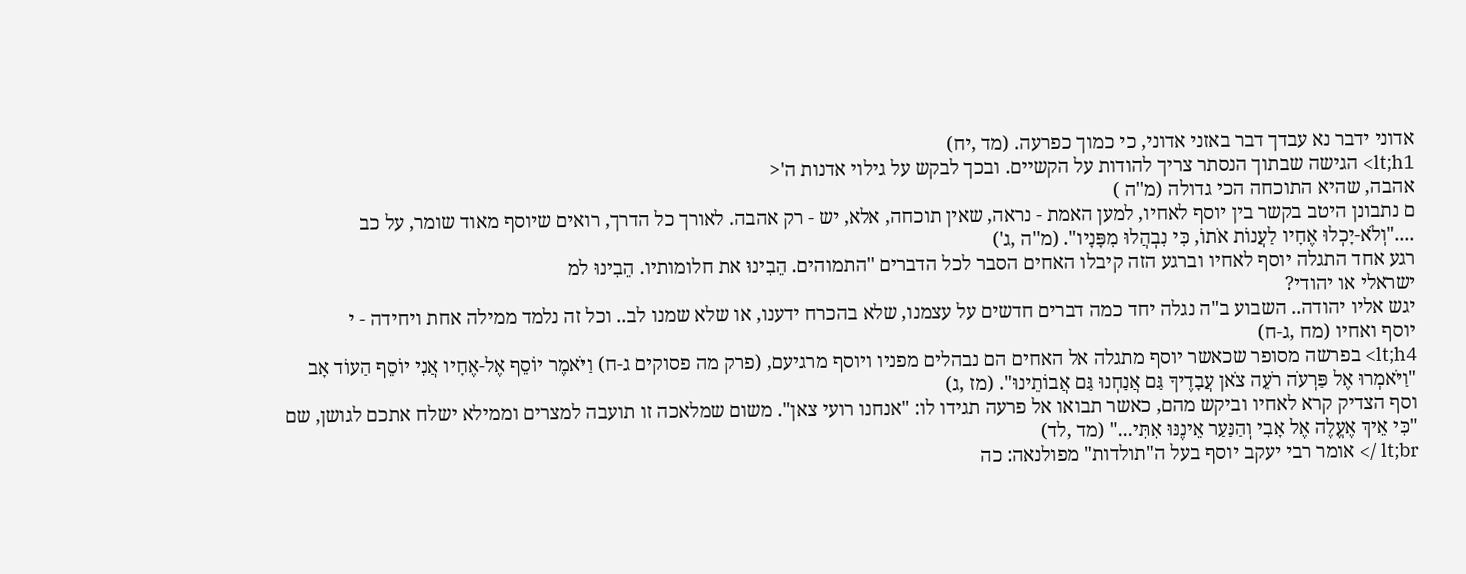אדוני ידבר נא עבדך דבר באזני אדוני, כי כמוך כפרעה. (מד ,יח)
lt;h1> הגישה שבתוך הנסתר צריך להודות על הקשיים. ובכך לבקש על גילוי אדנות ה'<
אהבה, שהיא התוכחה הכי גדולה (מ''ה )
ם נתבונן היטב בקשר בין יוסף לאחיו, למען האמת - נראה, שאין תוכחה, אלא, יש - רק אהבה. לאורך כל הדרך, רואים שיוסף מאוד שומר, על כב
...."וְלֹא-יָכְלוּ אֶחָיו לַעֲנוֹת אֹתוֹ, כִּי נִבְהֲלוּ מִפָּנָיו". (מ''ה ,ג')
רגע אחד התגלה יוסף לאחיו וברגע הזה קיבלו האחים הסבר לכל הדברים ''התמוהים. הֵבִינוּ את חלומותיו. הֵבִינוּ למ
ישראלי או יהודי?
יגש אליו יהודה.. השבוע ב"ה נגלה יחד כמה דברים חדשים על עצמנו, שלא בהכרח ידענו, או שלא שמנו לב.. וכל זה נלמד ממילה אחת ויחידה - י
יוסף ואחיו (מח ,ג-ח)
lt;h4> בפרשה מסופר שכאשר יוסף מתגלה אל האחים הם נבהלים מפניו ויוסף מרגיעם, (פרק מה פסוקים ג-ח) וַיֹּאמֶר יוֹסֵף אֶל-אֶחָיו אֲנִי יוֹסֵף הַעוֹד אָב
"וַיֹּאמְרוּ אֶל פַּרְעֹה רֹעֵה צֹאן עֲבָדֶיךָ גַּם אֲנַחְנוּ גַּם אֲבוֹתֵינוּ". (מז ,ג)
וסף הצדיק קרא לאחיו וביקש מהם, כאשר תבואו אל פרעה תגידו לו: "אנחנו רועי צאן". משום שמלאכה זו תועבה למצרים וממילא ישלח אתכם לגושן, שם
"כִּי אֵיךְ אֶעֱלֶה אֶל אָבִי וְהַנַּעַר אֵינֶנּוּ אִתִּי..." (מד ,לד)
lt;br /> אומר רבי יעקב יוסף בעל ה"תולדות" מפולנאה: כה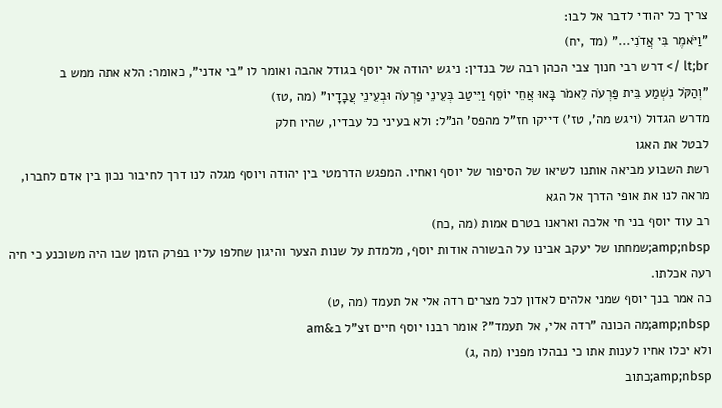צריך כל יהודי לדבר אל לבו:
"וַיֹּאמֶר בִּי אֲדֹנִי..." (מד ,יח)
lt;br /> דרש רבי חנוך צבי הכהן רבה של בנדין: ניגש יהודה אל יוסף בגודל אהבה ואומר לו "בי אדני", כאומר: הלא אתה ממש ב
"וְהַקֹּל נִשְׁמַע בֵּית פַּרְעֹה לֵאמֹר בָּאוּ אֲחֵי יוֹסֵף וַיִּיטַב בְּעֵינֵי פַרְעֹה וּבְעֵינֵי עֲבָדָיו" (מה ,טז)
מדרש הגדול (ויגש מה', טז') דייקו חז"ל מהפס' הנ"ל: ולא בעיני כל עבדיו, שהיו חלק
לבטל את האגו
רשת השבוע מביאה אותנו לשיאו של הסיפור של יוסף ואחיו. המפגש הדרמטי בין יהודה ויוסף מגלה לנו דרך לחיבור נכון בין אדם לחברו, מראה לנו את אופי הדרך אל הגא
רב עוד יוסף בני חי אלכה ואראנו בטרם אמות (מה ,כח)
amp;nbsp;שמחתו של יעקב אבינו על הבשורה אודות יוסף, מלמדת על שנות הצער והיגון שחלפו עליו בפרק הזמן שבו היה משוכנע כי חיה רעה אכלתו.
כה אמר בנך יוסף שמני אלהים לאדון לכל מצרים רדה אלי אל תעמד (מה ,ט)
amp;nbsp;מה הכונה "רדה אלי, אל תעמד"? אומר רבנו יוסף חיים זצ"ל ב&am
ולא יכלו אחיו לענות אתו כי נבהלו מפניו (מה ,ג)
amp;nbsp;כתוב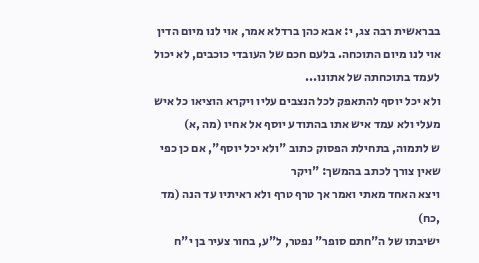בבראשית רבה צג, י: אבא כהן ברדלא אמר, אוי לנו מיום הדין אוי לנו מיום התוכחה. בלעם חכם של העובדי כוכבים, לא יכול לעמד בתוכחתה של אתונו...
ולא יכל יוסף להתאפק לכל הנצבים עליו ויקרא הוציאו כל איש מעלי ולא עמד איש אתו בהתודע יוסף אל אחיו (מה ,א)
ש לתמוה, בתחילת הפסוק כתוב "ולא יכל יוסף", אם כן כפי שאין צורך לכתב בהמשך: "ויקר
ויצא האחד מאתי ואמר אך טרף טרף ולא ראיתיו עד הנה (מד ,כח)
ישיבתו של ה"חתם סופר" נפטר, ל"ע, בחור צעיר בן י"ח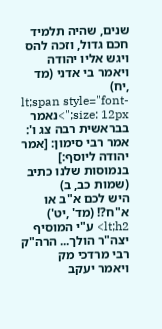שנים, שהיה תלמיד חכם גדול, וזכה להס
ויגש אליו יהודה ויאמר בי אדני (מד ,יח)
lt;span style="font-size: 12px;">נאמר בבראשית רבה צג ו': אמר רבי סימון: [אמר יהודה ליוסף:] בנמוסות שלנו כתיב (שמות כב, ב)
היש לכם א"ב או א"ח?! (מד' ,יט')
lt;h2> ע"י המוסיף יצה"ר הולך... הרה"ק רבי מרדכי מק
ויאמר יעקב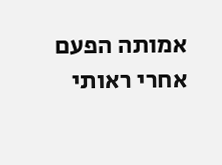אמותה הפעם אחרי ראותי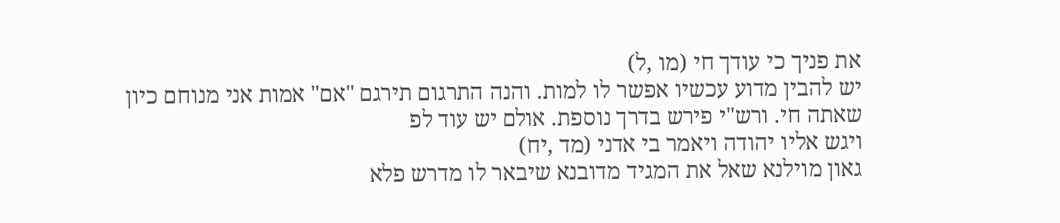את פניך כי עודך חי (מו ,ל)
יש להבין מדוע עכשיו אפשר לו למות. והנה התרגום תירגם "אם" אמות אני מנוחם כיון שאתה חי. ורש"י פירש בדרך נוספת. אולם יש עוד לפ
ויגש אליו יהודה ויאמר בי אדני (מד ,יח)
גאון מוילנא שאל את המגיד מדובנא שיבאר לו מדרש פלא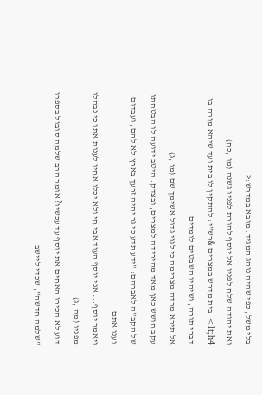בלי משל, כפי שהיה נוהג המגיד. מובא במדרש:<
ואת יהודה שלח לפניו אל יוסף להורת לפניו גשנה (מו ,כח)
lt;h4> בית מדרש במצרים &רש"י: להתקין לו בית ועד שיהא מורה בו דברי תורה, ושיהיו השבטים לומדים
אל תירא מרדה מצרימה כי לגוי גדול אשימך שם (מו ,ג)
עקב חושש כאן מאד מהירידה למצרים, ובצדק. היטב ידועה לו הבטחתו של הקב"ה לאברהם: "ידע תדע כי גר יהיה זרעך בארץ לא להם, ועבדום וענו אתם
ויאמר יוסף... אני יוסף העוד אבי חי ולא יכלו אחיו לענות אתו כי נבהלו מפניו (מה ,ג)
דוע לא הכירו האחים את יוסף עד עכשיו? אומר הרב שלמה סובול בספרו "שלמה חדשה", שכדי ליישב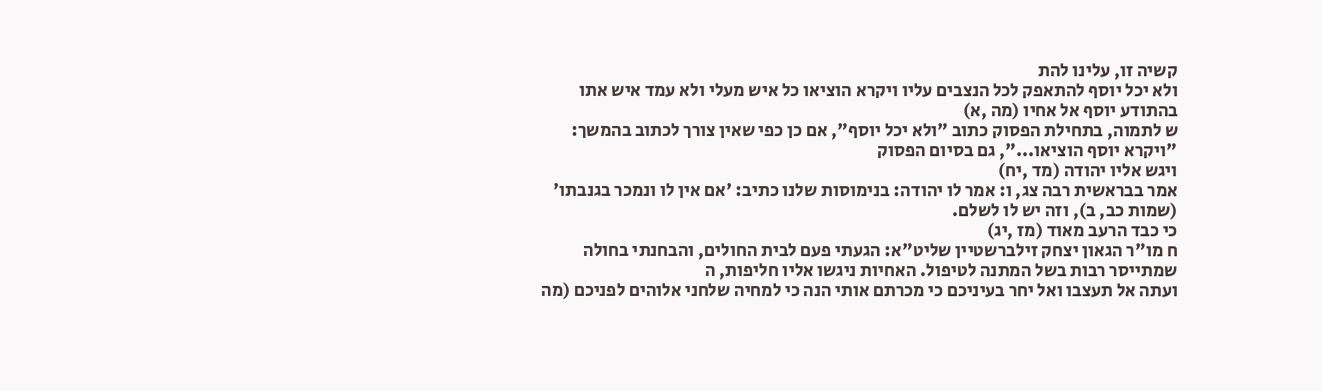קשיה זו, עלינו להת
ולא יכל יוסף להתאפק לכל הנצבים עליו ויקרא הוציאו כל איש מעלי ולא עמד איש אתו בהתודע יוסף אל אחיו (מה ,א)
ש לתמוה, בתחילת הפסוק כתוב "ולא יכל יוסף", אם כן כפי שאין צורך לכתוב בהמשך: "ויקרא יוסף הוציאו...", גם בסיום הפסוק
ויגש אליו יהודה (מד ,יח)
אמר בבראשית רבה צג, ו: אמר לו יהודה: בנימוסות שלנו כתיב: 'אם אין לו ונמכר בגנבתו' (שמות כב, ב), וזה יש לו לשלם.
כי כבד הרעב מאוד (מז ,יג)
ח מו"ר הגאון יצחק זילברשטיין שליט"א: הגעתי פעם לבית החולים, והבחנתי בחולה שמתייסר רבות בשל המתנה לטיפול. האחיות ניגשו אליו חליפות, ה
ועתה אל תעצבו ואל יחר בעיניכם כי מכרתם אותי הנה כי למחיה שלחני אלוהים לפניכם (מה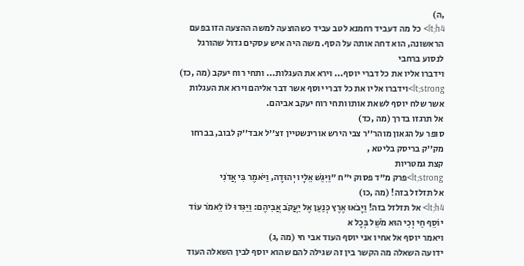,ה)
lt;h4> כל מה דעביד רחמנא לטב עביד כשהוצעה למשה ההצעה הזו בפעם הראשונה, הוא דחה אותה על הסף. משה היה איש עסקים גדול שהורגל לנסוע ברחבי
וידברו אליו את כל דברי יוסף... וירא את העגלות... ותחי רוח יעקב (מה ,כז)
lt;strong>וידברו אליו את כל דברי יוסף אשר דבר אליהם וירא את העגלות אשר שלח יוסף לשאת אותו ותחי רוח יעקב אביהם.
אל תרגזו בדרך (מה ,כד)
סופר על הגאון מוהר''ר צבי הירש אורינשטיין זצ''ל אבד''ק לבוב, בברחו מק''ק בריסק בליטא ,
קצת גמטריות
lt;strong>פרק מ"ד פסוק י"ח "וַיִּגַּשׁ אֵלָיו יְהוּדָה, וַיֹּאמֶר בִּי אֲדֹנִי
אל תזלזל בזה! (מה ,כו)
lt;h4> אל תזלזל בזה! וַיָּבֹאוּ אֶרֶץ כְּנַעַן אֶל יַעֲקֹב אֲבִיהֶם: וַיַּגִּדוּ לוֹ לֵאמֹר עוֹד יוֹסֵף חַי וְכִי הוּא מֹשֵׁל בְּכָל א
ויאמר יוסף אל אחיו אני יוסף העוד אבי חי (מה ,ג)
ידועה השאלה מה הקשר בין זה שגילה להם שהוא יוסף לבין השאלה העוד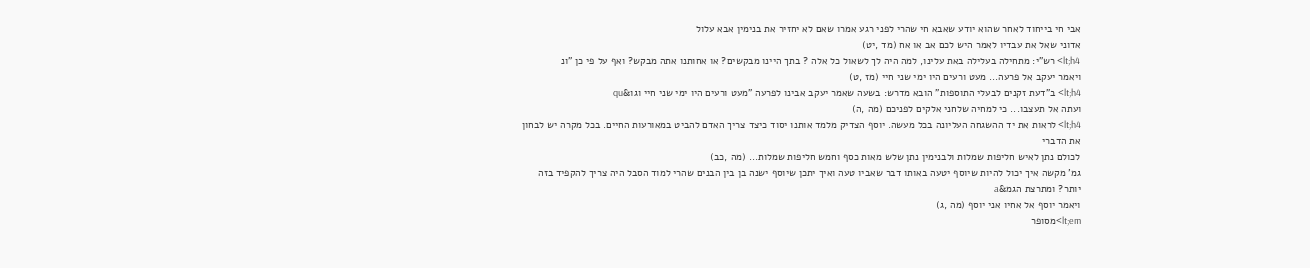אבי חי בייחוד לאחר שהוא יודע שאבא חי שהרי לפני רגע אמרו שאם לא יחזיר את בנימין אבא עלול
אדוני שאל את עבדיו לאמר היש לכם אב או אח (מד ,יט)
lt;h4> רש"י: מתחילה בעלילה באת עלינו, למה היה לך לשאול כל אלה ? בתך היינו מבקשים? או אחותנו אתה מבקש? ואף על פי כן "ונ
ויאמר יעקב אל פרעה... מעט ורעים היו ימי שני חיי (מז ,ט)
lt;h4> ב"דעת זקנים לבעלי התוספות" הובא מדרש: בשעה שאמר יעקב אבינו לפרעה "מעט ורעים היו ימי שני חיי וגו&qu
ועתה אל תעצבו... כי למחיה שלחני אלקים לפניכם (מה ,ה)
lt;h4> לראות את יד ההשגחה העליונה בכל מעשה. יוסף הצדיק מלמד אותנו יסוד כיצד צריך האדם להביט במאורעות החיים. בכל מקרה יש לבחון את הדברי
לכולם נתן לאיש חליפות שמלות ולבנימין נתן שלש מאות כסף וחמש חליפות שמלות... (מה ,כב)
גמ' מקשה איך יכול להיות שיוסף יטעה באותו דבר שאביו טעה ואיך יתכן שיוסף ישנה בן בין הבנים שהרי למוד הסבל היה צריך להקפיד בזה יותר? ומתרצת הגמ&a
ויאמר יוסף אל אחיו אני יוסף (מה ,ג)
lt;em>מסופר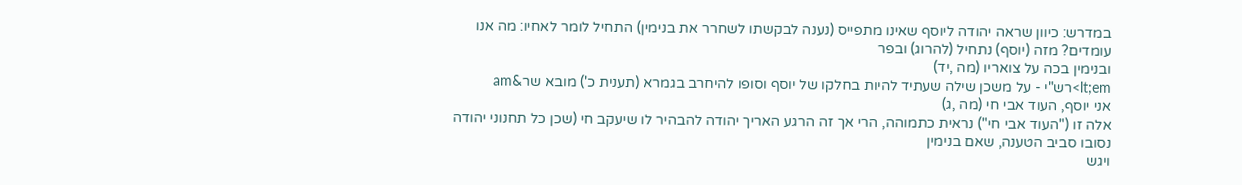במדרש: כיוון שראה יהודה ליוסף שאינו מתפייס (נענה לבקשתו לשחרר את בנימין) התחיל לומר לאחיו: מה אנו עומדים? מזה (יוסף) נתחיל (להרוג) ובפר
ובנימין בכה על צואריו (מה ,יד)
lt;em>רש"י - על משכן שילה שעתיד להיות בחלקו של יוסף וסופו להיחרב בגמרא (תענית כ') מובא שר&am
אני יוסף, העוד אבי חי (מה ,ג)
אלה זו ("העוד אבי חי") נראית כתמוהה, הרי אך זה הרגע האריך יהודה להבהיר לו שיעקב חי (שכן כל תחנוני יהודה נסובו סביב הטענה, שאם בנימין
ויגש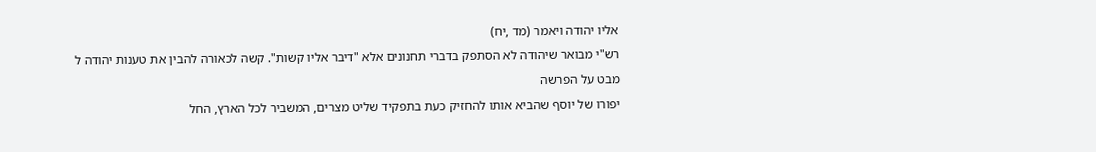אליו יהודה ויאמר (מד ,יח)
רש"י מבואר שיהודה לא הסתפק בדברי תחנונים אלא "דיבר אליו קשות". קשה לכאורה להבין את טענות יהודה ל
מבט על הפרשה
יפורו של יוסף שהביא אותו להחזיק כעת בתפקיד שליט מצרים, המשביר לכל הארץ, החל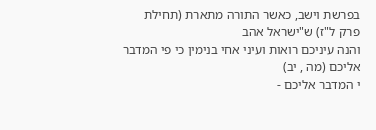בפרשת וישב, כאשר התורה מתארת (תחילת פרק ל"ז) ש"ישראל אהב
והנה עיניכם רואות ועיני אחי בנימין כי פי המדבר אליכם (מה , יב)
י המדבר אליכם -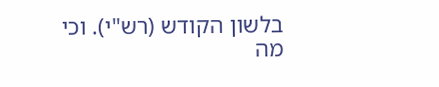בלשון הקודש (רש"י). וכי מה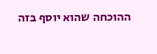ההוכחה שהוא יוסף בזה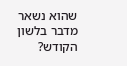שהוא נשאר מדבר בלשון הקודש?